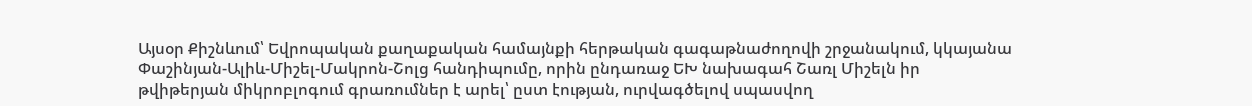Այսօր Քիշնևում՝ Եվրոպական քաղաքական համայնքի հերթական գագաթնաժողովի շրջանակում, կկայանա
Փաշինյան-Ալիև-Միշել-Մակրոն-Շոլց հանդիպումը, որին ընդառաջ ԵԽ նախագահ Շառլ Միշելն իր
թվիթերյան միկրոբլոգում գրառումներ է արել՝ ըստ էության, ուրվագծելով սպասվող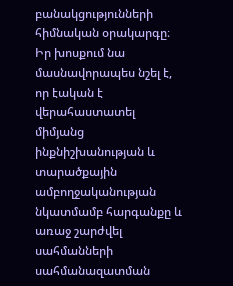բանակցությունների
հիմնական օրակարգը։ Իր խոսքում նա մասնավորապես նշել է, որ էական է վերահաստատել միմյանց
ինքնիշխանության և տարածքային ամբողջականության նկատմամբ հարգանքը և առաջ շարժվել սահմանների
սահմանազատման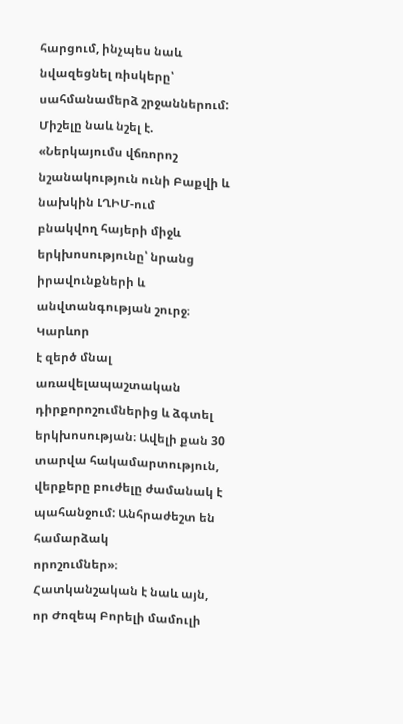հարցում, ինչպես նաև նվազեցնել ռիսկերը՝ սահմանամերձ շրջաններում: Միշելը նաև նշել է. «Ներկայումս վճռորոշ նշանակություն ունի Բաքվի և նախկին ԼՂԻՄ-ում
բնակվող հայերի միջև երկխոսությունը՝ նրանց իրավունքների և անվտանգության շուրջ։ Կարևոր
է զերծ մնալ առավելապաշտական դիրքորոշումներից և ձգտել երկխոսության։ Ավելի քան 30
տարվա հակամարտություն, վերքերը բուժելը ժամանակ է պահանջում: Անհրաժեշտ են համարձակ
որոշումներ»։
Հատկանշական է նաև այն,
որ Ժոզեպ Բորելի մամուլի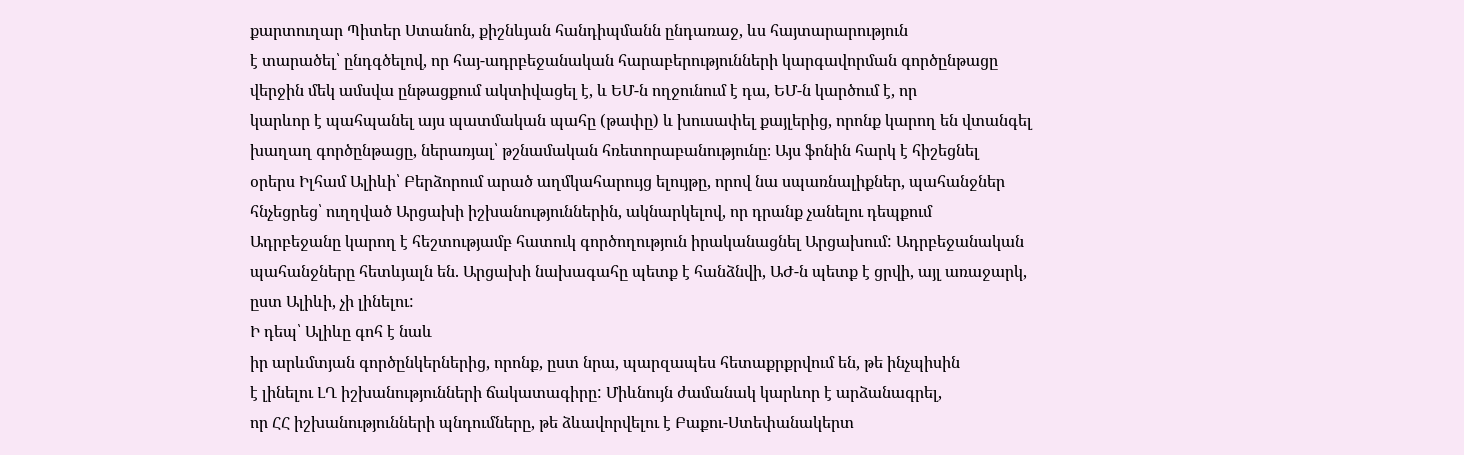քարտուղար Պիտեր Ստանոն, քիշնևյան հանդիպմանն ընդառաջ, ևս հայտարարություն
է տարածել՝ ընդգծելով, որ հայ-ադրբեջանական հարաբերությունների կարգավորման գործընթացը
վերջին մեկ ամսվա ընթացքում ակտիվացել է, և ԵՄ-ն ողջունում է դա, ԵՄ-ն կարծում է, որ
կարևոր է պահպանել այս պատմական պահը (թափը) և խուսափել քայլերից, որոնք կարող են վտանգել
խաղաղ գործընթացը, ներառյալ՝ թշնամական հռետորաբանությունը։ Այս ֆոնին հարկ է հիշեցնել
օրերս Իլհամ Ալիևի՝ Բերձորում արած աղմկահարույց ելույթը, որով նա սպառնալիքներ, պահանջներ
հնչեցրեց՝ ուղղված Արցախի իշխանություններին, ակնարկելով, որ դրանք չանելու դեպքում
Ադրբեջանը կարող է հեշտությամբ հատուկ գործողություն իրականացնել Արցախում: Ադրբեջանական
պահանջները հետևյալն են. Արցախի նախագահը պետք է հանձնվի, ԱԺ-ն պետք է ցրվի, այլ առաջարկ,
ըստ Ալիևի, չի լինելու:
Ի դեպ՝ Ալիևը գոհ է նաև
իր արևմտյան գործընկերներից, որոնք, ըստ նրա, պարզապես հետաքրքրվում են, թե ինչպիսին
է լինելու ԼՂ իշխանությունների ճակատագիրը: Միևնույն ժամանակ կարևոր է արձանագրել,
որ ՀՀ իշխանությունների պնդումները, թե ձևավորվելու է Բաքու-Ստեփանակերտ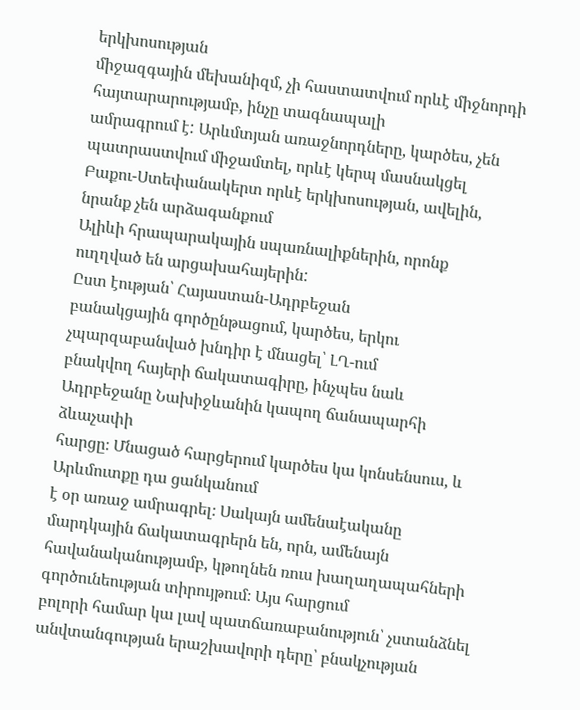երկխոսության
միջազգային մեխանիզմ, չի հաստատվում որևէ միջնորդի հայտարարությամբ, ինչը տագնապալի
ամրագրում է: Արևմտյան առաջնորդները, կարծես, չեն պատրաստվում միջամտել, որևէ կերպ մասնակցել
Բաքու-Ստեփանակերտ որևէ երկխոսության, ավելին, նրանք չեն արձագանքում
Ալիևի հրապարակային սպառնալիքներին, որոնք ուղղված են արցախահայերին:
Ըստ էության՝ Հայաստան-Ադրբեջան
բանակցային գործընթացում, կարծես, երկու չպարզաբանված խնդիր է մնացել՝ ԼՂ-ում
բնակվող հայերի ճակատագիրը, ինչպես նաև Ադրբեջանը Նախիջևանին կապող ճանապարհի ձևաչափի
հարցը։ Մնացած հարցերում կարծես կա կոնսենսուս, և Արևմուտքը դա ցանկանում
է օր առաջ ամրագրել։ Սակայն ամենաէականը մարդկային ճակատագրերն են, որն, ամենայն հավանականությամբ, կթողնեն ռուս խաղաղապահների գործունեության տիրույթում։ Այս հարցում
բոլորի համար կա լավ պատճառաբանություն՝ չստանձնել անվտանգության երաշխավորի դերը՝ բնակչության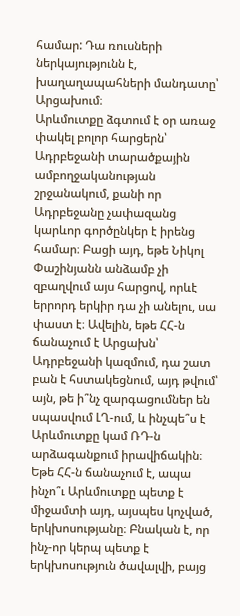համար: Դա ռուսների ներկայությունն է, խաղաղապահների մանդատը՝ Արցախում։
Արևմուտքը ձգտում է օր առաջ փակել բոլոր հարցերն՝ Ադրբեջանի տարածքային ամբողջականության շրջանակում, քանի որ Ադրբեջանը չափազանց կարևոր գործընկեր է իրենց համար։ Բացի այդ, եթե Նիկոլ Փաշինյանն անձամբ չի զբաղվում այս հարցով, որևէ երրորդ երկիր դա չի անելու, սա փաստ է։ Ավելին, եթե ՀՀ-ն ճանաչում է Արցախն՝ Ադրբեջանի կազմում, դա շատ բան է հստակեցնում, այդ թվում՝ այն, թե ի՞նչ զարգացումներ են սպասվում ԼՂ-ում, և ինչպե՞ս է Արևմուտքը կամ ՌԴ-ն արձագանքում իրավիճակին։ Եթե ՀՀ-ն ճանաչում է, ապա ինչո՞ւ Արևմուտքը պետք է միջամտի այդ, այսպես կոչված, երկխոսությանը։ Բնական է, որ ինչ-որ կերպ պետք է երկխոսություն ծավալվի, բայց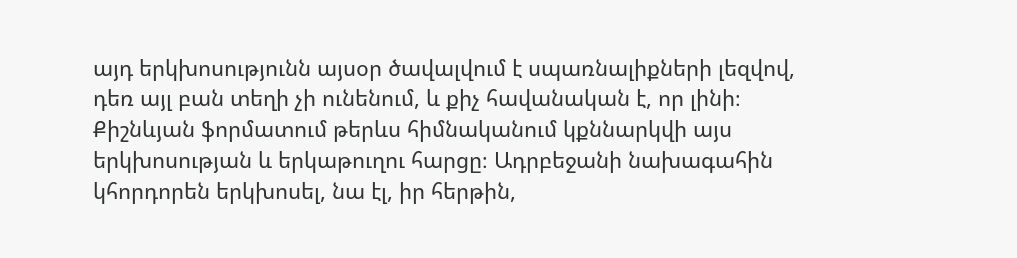այդ երկխոսությունն այսօր ծավալվում է սպառնալիքների լեզվով, դեռ այլ բան տեղի չի ունենում, և քիչ հավանական է, որ լինի։
Քիշնևյան ֆորմատում թերևս հիմնականում կքննարկվի այս երկխոսության և երկաթուղու հարցը։ Ադրբեջանի նախագահին կհորդորեն երկխոսել, նա էլ, իր հերթին,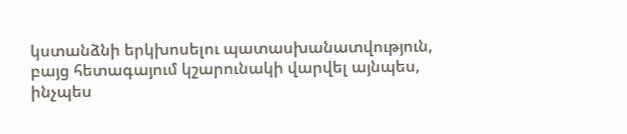կստանձնի երկխոսելու պատասխանատվություն, բայց հետագայում կշարունակի վարվել այնպես, ինչպես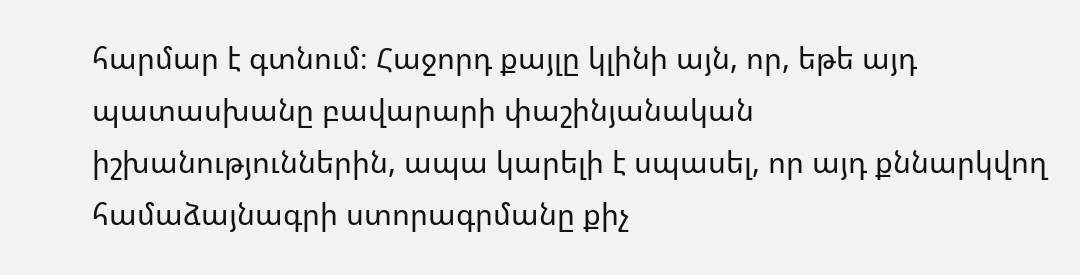հարմար է գտնում։ Հաջորդ քայլը կլինի այն, որ, եթե այդ պատասխանը բավարարի փաշինյանական իշխանություններին, ապա կարելի է սպասել, որ այդ քննարկվող համաձայնագրի ստորագրմանը քիչ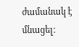ժամանակ է մնացել։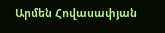Արմեն Հովասափյան